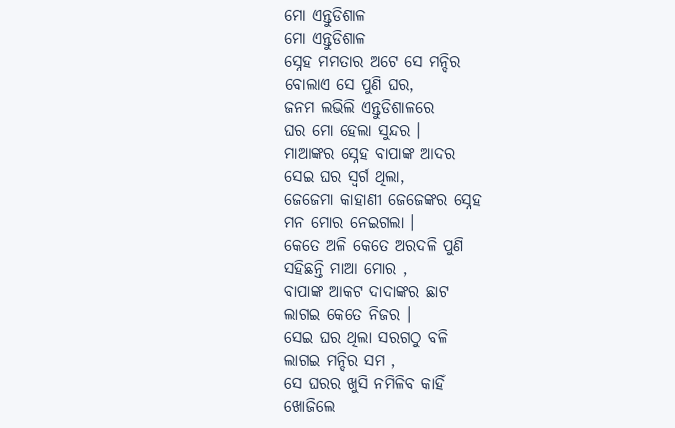ମୋ ଏନ୍ତୁଡିଶାଳ
ମୋ ଏନ୍ତୁଡିଶାଳ
ସ୍ନେହ ମମତାର ଅଟେ ସେ ମନ୍ଦିର
ବୋଲାଏ ସେ ପୁଣି ଘର,
ଜନମ ଲଭିଲି ଏନ୍ତୁଡିଶାଳରେ
ଘର ମୋ ହେଲା ସୁନ୍ଦର ।
ମାଆଙ୍କର ସ୍ନେହ ବାପାଙ୍କ ଆଦର
ସେଇ ଘର ସ୍ବର୍ଗ ଥିଲା,
ଜେଜେମା କାହାଣୀ ଜେଜେଙ୍କର ସ୍ନେହ
ମନ ମୋର ନେଇଗଲା ।
କେତେ ଅଳି କେତେ ଅରଦଳି ପୁଣି
ସହିଛନ୍ତି ମାଆ ମୋର ,
ବାପାଙ୍କ ଆକଟ ଦାଦାଙ୍କର ଛାଟ
ଲାଗଇ କେତେ ନିଜର ।
ସେଇ ଘର ଥିଲା ସରଗଠୁ ବଳି
ଲାଗଇ ମନ୍ଦିର ସମ ,
ସେ ଘରର ଖୁସି ନମିଳିବ କାହିଁ
ଖୋଜିଲେ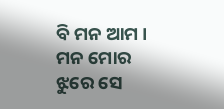ବି ମନ ଆମ ।
ମନ ମୋର ଝୁରେ ସେ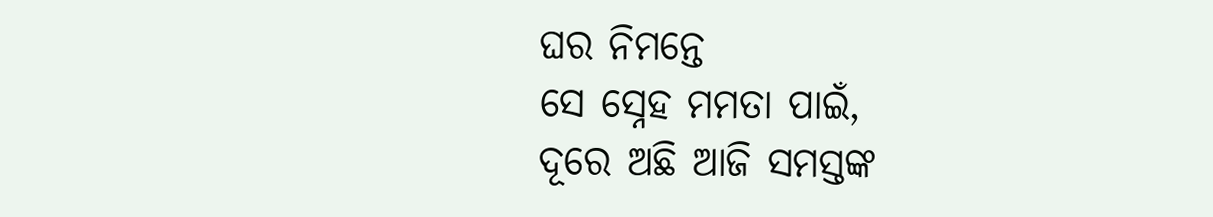ଘର ନିମନ୍ତେ
ସେ ସ୍ନେହ ମମତା ପାଇଁ,
ଦୂରେ ଅଛି ଆଜି ସମସ୍ତଙ୍କ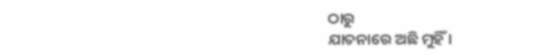ଠାରୁ
ଯାତନାରେ ଅଛି ମୁହିଁ ।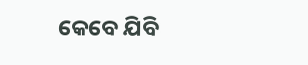କେବେ ଯିବି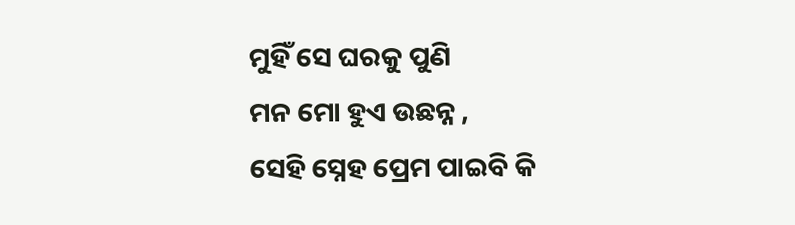ମୁହିଁ ସେ ଘରକୁ ପୁଣି
ମନ ମୋ ହୁଏ ଉଛନ୍ନ ,
ସେହି ସ୍ନେହ ପ୍ରେମ ପାଇବି କି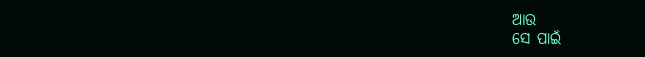ଆଉ
ସେ ପାଇଁ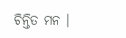ଚିନ୍ତିତ ମନ ।